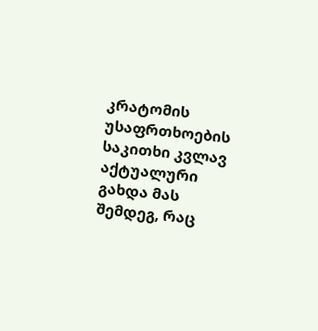კრატომის უსაფრთხოების საკითხი კვლავ აქტუალური გახდა მას შემდეგ, რაც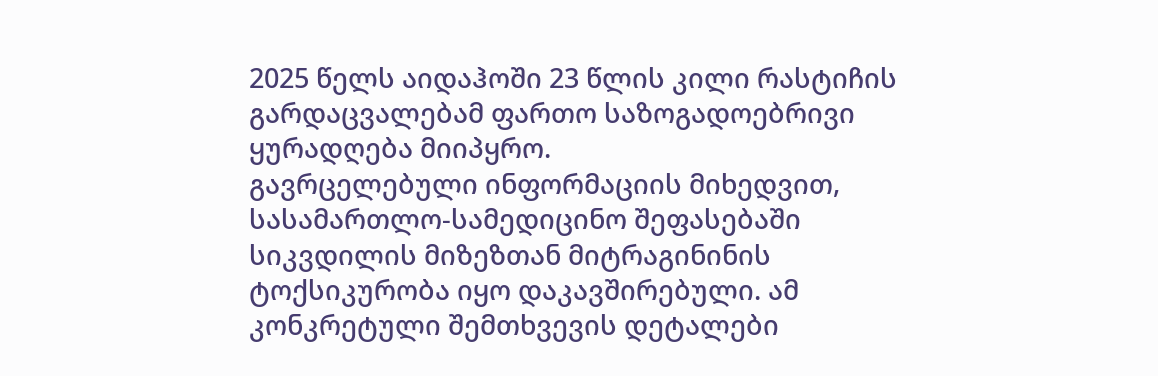2025 წელს აიდაჰოში 23 წლის კილი რასტიჩის გარდაცვალებამ ფართო საზოგადოებრივი ყურადღება მიიპყრო.
გავრცელებული ინფორმაციის მიხედვით, სასამართლო-სამედიცინო შეფასებაში სიკვდილის მიზეზთან მიტრაგინინის ტოქსიკურობა იყო დაკავშირებული. ამ კონკრეტული შემთხვევის დეტალები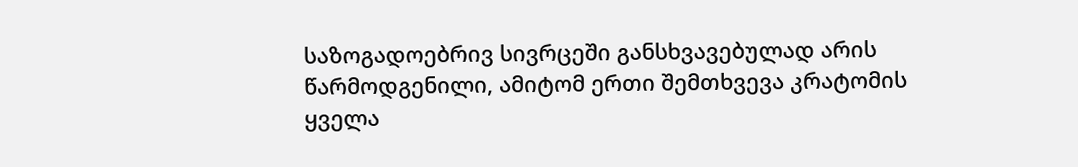საზოგადოებრივ სივრცეში განსხვავებულად არის წარმოდგენილი, ამიტომ ერთი შემთხვევა კრატომის ყველა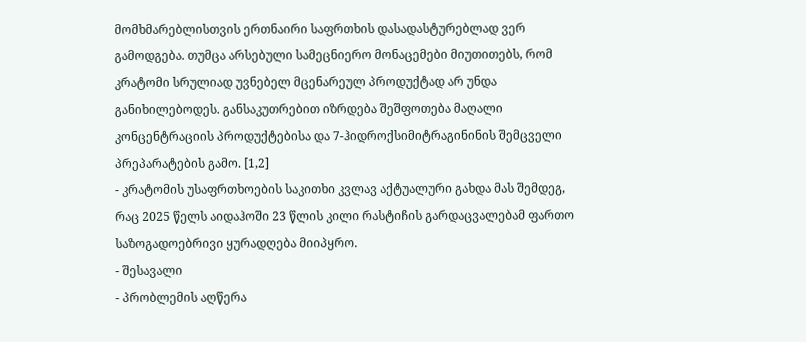მომხმარებლისთვის ერთნაირი საფრთხის დასადასტურებლად ვერ გამოდგება. თუმცა არსებული სამეცნიერო მონაცემები მიუთითებს, რომ კრატომი სრულიად უვნებელ მცენარეულ პროდუქტად არ უნდა განიხილებოდეს. განსაკუთრებით იზრდება შეშფოთება მაღალი კონცენტრაციის პროდუქტებისა და 7-ჰიდროქსიმიტრაგინინის შემცველი პრეპარატების გამო. [1,2]
- კრატომის უსაფრთხოების საკითხი კვლავ აქტუალური გახდა მას შემდეგ, რაც 2025 წელს აიდაჰოში 23 წლის კილი რასტიჩის გარდაცვალებამ ფართო საზოგადოებრივი ყურადღება მიიპყრო.
- შესავალი
- პრობლემის აღწერა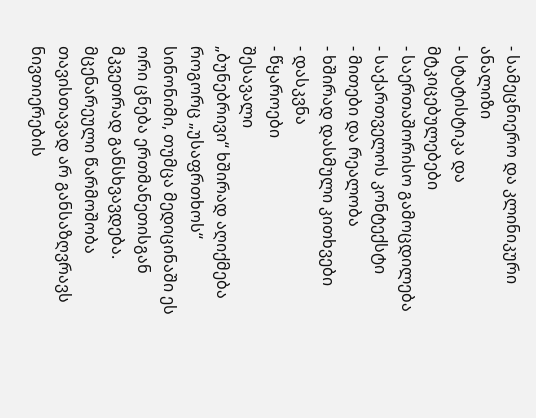- სამეცნიერო და კლინიკური ანალიზი
- სტატისტიკა და მტკიცებულებები
- საერთაშორისო გამოცდილება
- საქართველოს კონტექსტი
- მითები და რეალობა
- ხშირად დასმული კითხვები
- დასკვნა
- წყაროები
შესავალი
„ბუნებრივი“ ხშირად აღიქმება როგორც „უსაფრთხოს“ სინონიმი, თუმცა მედიცინაში ეს ორი ცნება ერთმანეთისგან მკვეთრად განსხვავდება. მცენარეული წარმოშობა თავისთავად არ განსაზღვრავს ნივთიერების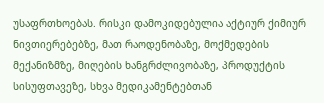უსაფრთხოებას. რისკი დამოკიდებულია აქტიურ ქიმიურ ნივთიერებებზე, მათ რაოდენობაზე, მოქმედების მექანიზმზე, მიღების ხანგრძლივობაზე, პროდუქტის სისუფთავეზე, სხვა მედიკამენტებთან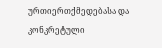ურთიერთქმედებასა და კონკრეტული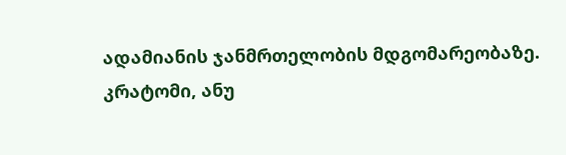ადამიანის ჯანმრთელობის მდგომარეობაზე.
კრატომი, ანუ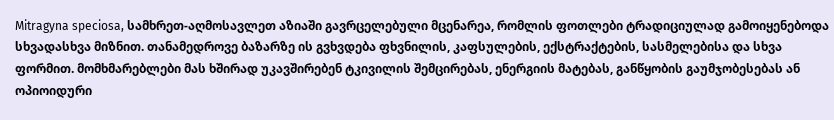Mitragyna speciosa, სამხრეთ-აღმოსავლეთ აზიაში გავრცელებული მცენარეა, რომლის ფოთლები ტრადიციულად გამოიყენებოდა სხვადასხვა მიზნით. თანამედროვე ბაზარზე ის გვხვდება ფხვნილის, კაფსულების, ექსტრაქტების, სასმელებისა და სხვა ფორმით. მომხმარებლები მას ხშირად უკავშირებენ ტკივილის შემცირებას, ენერგიის მატებას, განწყობის გაუმჯობესებას ან ოპიოიდური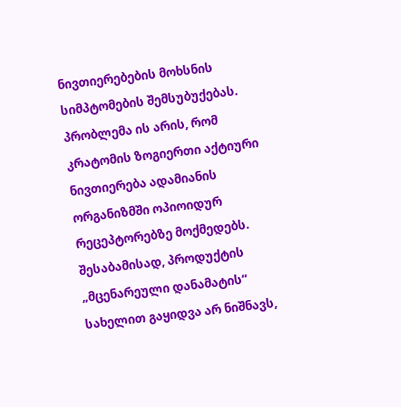ნივთიერებების მოხსნის სიმპტომების შემსუბუქებას.
პრობლემა ის არის, რომ კრატომის ზოგიერთი აქტიური ნივთიერება ადამიანის ორგანიზმში ოპიოიდურ რეცეპტორებზე მოქმედებს. შესაბამისად, პროდუქტის „მცენარეული დანამატის“ სახელით გაყიდვა არ ნიშნავს,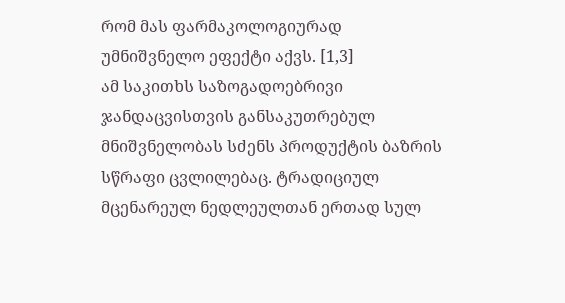რომ მას ფარმაკოლოგიურად უმნიშვნელო ეფექტი აქვს. [1,3]
ამ საკითხს საზოგადოებრივი ჯანდაცვისთვის განსაკუთრებულ მნიშვნელობას სძენს პროდუქტის ბაზრის სწრაფი ცვლილებაც. ტრადიციულ მცენარეულ ნედლეულთან ერთად სულ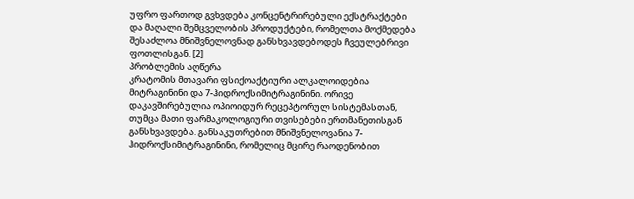უფრო ფართოდ გვხვდება კონცენტრირებული ექსტრაქტები და მაღალი შემცველობის პროდუქტები, რომელთა მოქმედება შესაძლოა მნიშვნელოვნად განსხვავდებოდეს ჩვეულებრივი ფოთლისგან. [2]
პრობლემის აღწერა
კრატომის მთავარი ფსიქოაქტიური ალკალოიდებია მიტრაგინინი და 7-ჰიდროქსიმიტრაგინინი. ორივე დაკავშირებულია ოპიოიდურ რეცეპტორულ სისტემასთან, თუმცა მათი ფარმაკოლოგიური თვისებები ერთმანეთისგან განსხვავდება. განსაკუთრებით მნიშვნელოვანია 7-ჰიდროქსიმიტრაგინინი, რომელიც მცირე რაოდენობით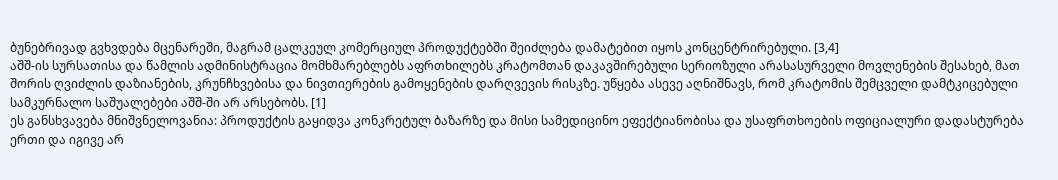ბუნებრივად გვხვდება მცენარეში, მაგრამ ცალკეულ კომერციულ პროდუქტებში შეიძლება დამატებით იყოს კონცენტრირებული. [3,4]
აშშ-ის სურსათისა და წამლის ადმინისტრაცია მომხმარებლებს აფრთხილებს კრატომთან დაკავშირებული სერიოზული არასასურველი მოვლენების შესახებ, მათ შორის ღვიძლის დაზიანების, კრუნჩხვებისა და ნივთიერების გამოყენების დარღვევის რისკზე. უწყება ასევე აღნიშნავს, რომ კრატომის შემცველი დამტკიცებული სამკურნალო საშუალებები აშშ-ში არ არსებობს. [1]
ეს განსხვავება მნიშვნელოვანია: პროდუქტის გაყიდვა კონკრეტულ ბაზარზე და მისი სამედიცინო ეფექტიანობისა და უსაფრთხოების ოფიციალური დადასტურება ერთი და იგივე არ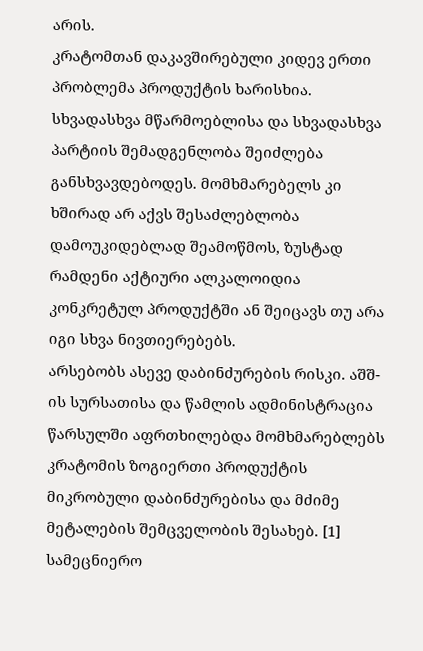არის.
კრატომთან დაკავშირებული კიდევ ერთი პრობლემა პროდუქტის ხარისხია. სხვადასხვა მწარმოებლისა და სხვადასხვა პარტიის შემადგენლობა შეიძლება განსხვავდებოდეს. მომხმარებელს კი ხშირად არ აქვს შესაძლებლობა დამოუკიდებლად შეამოწმოს, ზუსტად რამდენი აქტიური ალკალოიდია კონკრეტულ პროდუქტში ან შეიცავს თუ არა იგი სხვა ნივთიერებებს.
არსებობს ასევე დაბინძურების რისკი. აშშ-ის სურსათისა და წამლის ადმინისტრაცია წარსულში აფრთხილებდა მომხმარებლებს კრატომის ზოგიერთი პროდუქტის მიკრობული დაბინძურებისა და მძიმე მეტალების შემცველობის შესახებ. [1]
სამეცნიერო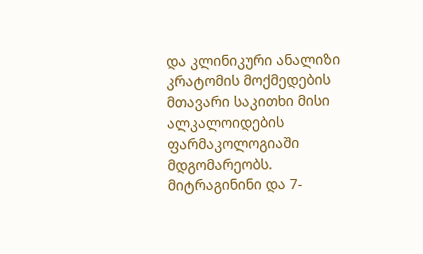და კლინიკური ანალიზი
კრატომის მოქმედების მთავარი საკითხი მისი ალკალოიდების ფარმაკოლოგიაში მდგომარეობს. მიტრაგინინი და 7-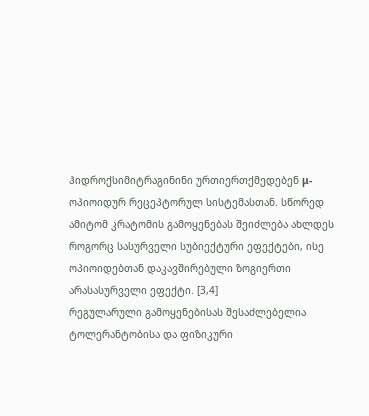ჰიდროქსიმიტრაგინინი ურთიერთქმედებენ μ-ოპიოიდურ რეცეპტორულ სისტემასთან. სწორედ ამიტომ კრატომის გამოყენებას შეიძლება ახლდეს როგორც სასურველი სუბიექტური ეფექტები, ისე ოპიოიდებთან დაკავშირებული ზოგიერთი არასასურველი ეფექტი. [3,4]
რეგულარული გამოყენებისას შესაძლებელია ტოლერანტობისა და ფიზიკური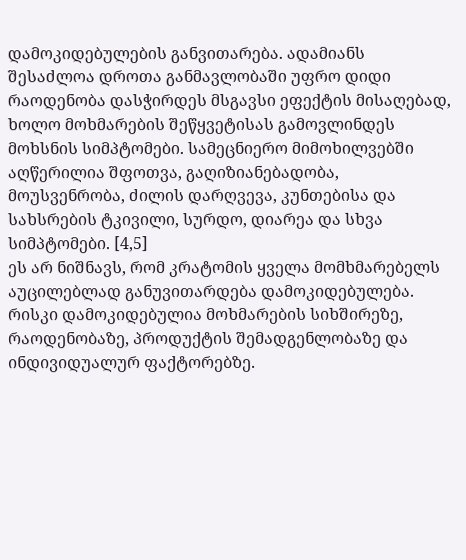დამოკიდებულების განვითარება. ადამიანს შესაძლოა დროთა განმავლობაში უფრო დიდი რაოდენობა დასჭირდეს მსგავსი ეფექტის მისაღებად, ხოლო მოხმარების შეწყვეტისას გამოვლინდეს მოხსნის სიმპტომები. სამეცნიერო მიმოხილვებში აღწერილია შფოთვა, გაღიზიანებადობა, მოუსვენრობა, ძილის დარღვევა, კუნთებისა და სახსრების ტკივილი, სურდო, დიარეა და სხვა სიმპტომები. [4,5]
ეს არ ნიშნავს, რომ კრატომის ყველა მომხმარებელს აუცილებლად განუვითარდება დამოკიდებულება. რისკი დამოკიდებულია მოხმარების სიხშირეზე, რაოდენობაზე, პროდუქტის შემადგენლობაზე და ინდივიდუალურ ფაქტორებზე.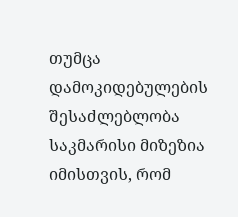თუმცა დამოკიდებულების შესაძლებლობა საკმარისი მიზეზია იმისთვის, რომ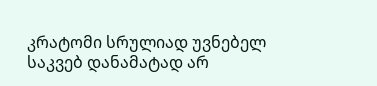კრატომი სრულიად უვნებელ საკვებ დანამატად არ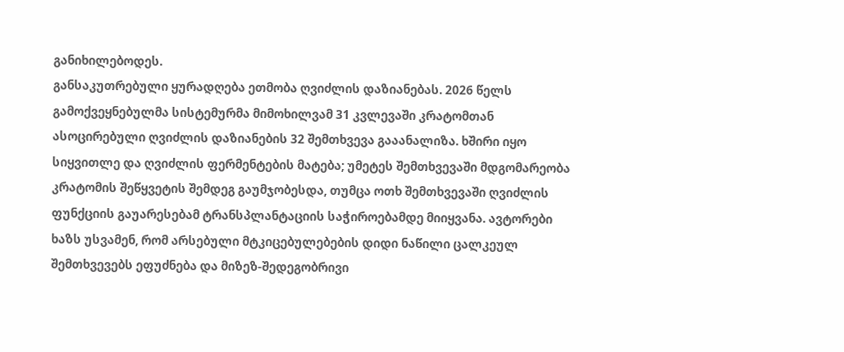განიხილებოდეს.
განსაკუთრებული ყურადღება ეთმობა ღვიძლის დაზიანებას. 2026 წელს გამოქვეყნებულმა სისტემურმა მიმოხილვამ 31 კვლევაში კრატომთან ასოცირებული ღვიძლის დაზიანების 32 შემთხვევა გააანალიზა. ხშირი იყო სიყვითლე და ღვიძლის ფერმენტების მატება; უმეტეს შემთხვევაში მდგომარეობა კრატომის შეწყვეტის შემდეგ გაუმჯობესდა, თუმცა ოთხ შემთხვევაში ღვიძლის ფუნქციის გაუარესებამ ტრანსპლანტაციის საჭიროებამდე მიიყვანა. ავტორები ხაზს უსვამენ, რომ არსებული მტკიცებულებების დიდი ნაწილი ცალკეულ შემთხვევებს ეფუძნება და მიზეზ-შედეგობრივი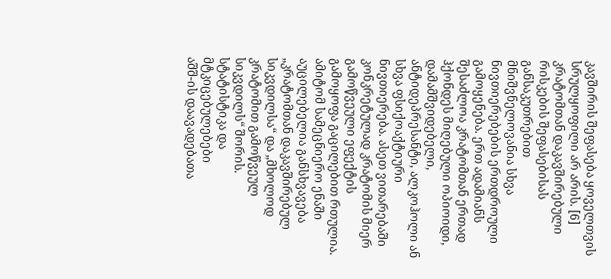კავშირის შეფასება ყოველთვის სრულყოფილი არ არის. [6]
კრატომთან დაკავშირებული რისკების შეფასებისას განსაკუთრებით მნიშვნელოვანია სხვა ნივთიერებების ერთდროული გამოყენება. ერთ ადამიანს შესაძლოა კრატომთან ერთად ჰქონდეს მიღებული ოპიოიდი, დამამშვიდებელი, ანტიდეპრესანტი, ალკოჰოლი ან სხვა ფსიქოაქტიური ნივთიერება. ასეთ ვითარებაში კონკრეტულად კრატომის მიერ გამოწვეული ეფექტის გამოყოფა გაცილებით რთულია.
ამიტომ სამეცნიერო ენაში აუცილებელია განსხვავება „კრატომთან დაკავშირებულ სიკვდილსა“ და „მხოლოდ კრატომით გამოწვეულ სიკვდილს“ შორის.
სტატისტიკა და მტკიცებულებები
აშშ-ის დაავადებათა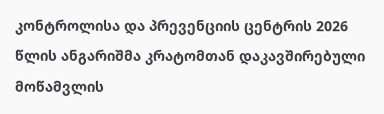კონტროლისა და პრევენციის ცენტრის 2026 წლის ანგარიშმა კრატომთან დაკავშირებული მოწამვლის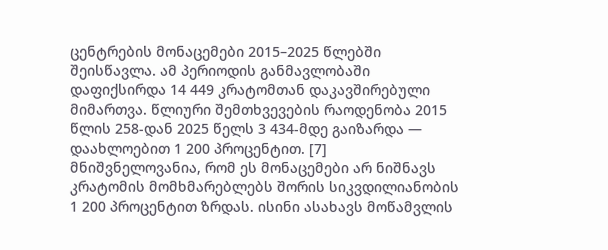ცენტრების მონაცემები 2015–2025 წლებში შეისწავლა. ამ პერიოდის განმავლობაში დაფიქსირდა 14 449 კრატომთან დაკავშირებული მიმართვა. წლიური შემთხვევების რაოდენობა 2015 წლის 258-დან 2025 წელს 3 434-მდე გაიზარდა — დაახლოებით 1 200 პროცენტით. [7]
მნიშვნელოვანია, რომ ეს მონაცემები არ ნიშნავს კრატომის მომხმარებლებს შორის სიკვდილიანობის 1 200 პროცენტით ზრდას. ისინი ასახავს მოწამვლის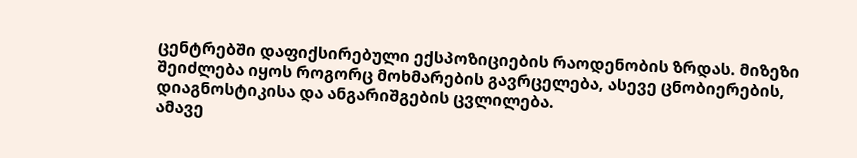ცენტრებში დაფიქსირებული ექსპოზიციების რაოდენობის ზრდას. მიზეზი შეიძლება იყოს როგორც მოხმარების გავრცელება, ასევე ცნობიერების, დიაგნოსტიკისა და ანგარიშგების ცვლილება.
ამავე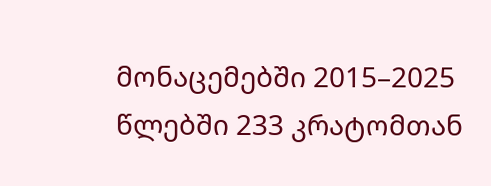მონაცემებში 2015–2025 წლებში 233 კრატომთან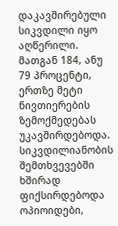დაკავშირებული სიკვდილი იყო აღწერილი. მათგან 184, ანუ 79 პროცენტი, ერთზე მეტი ნივთიერების ზემოქმედებას უკავშირდებოდა. სიკვდილიანობის შემთხვევებში ხშირად ფიქსირდებოდა ოპიოიდები,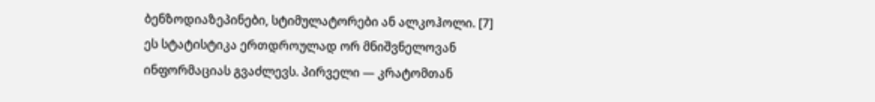ბენზოდიაზეპინები, სტიმულატორები ან ალკოჰოლი. [7]
ეს სტატისტიკა ერთდროულად ორ მნიშვნელოვან ინფორმაციას გვაძლევს. პირველი — კრატომთან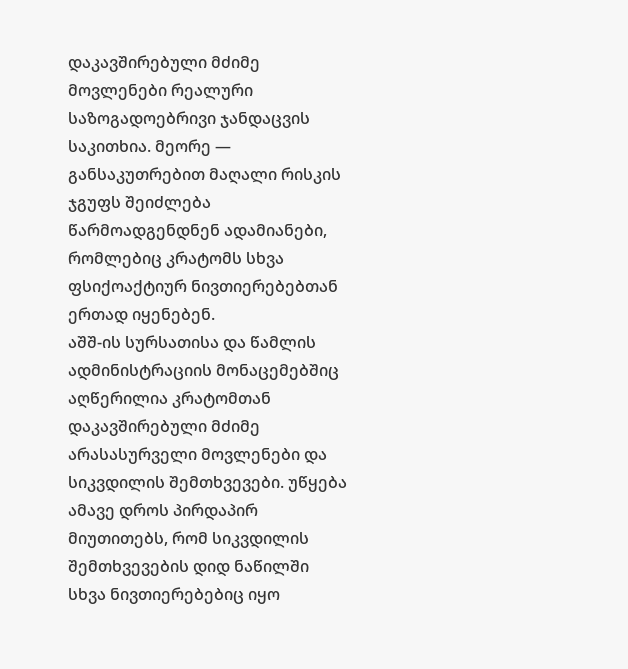დაკავშირებული მძიმე მოვლენები რეალური საზოგადოებრივი ჯანდაცვის საკითხია. მეორე — განსაკუთრებით მაღალი რისკის ჯგუფს შეიძლება წარმოადგენდნენ ადამიანები, რომლებიც კრატომს სხვა ფსიქოაქტიურ ნივთიერებებთან ერთად იყენებენ.
აშშ-ის სურსათისა და წამლის ადმინისტრაციის მონაცემებშიც აღწერილია კრატომთან დაკავშირებული მძიმე არასასურველი მოვლენები და სიკვდილის შემთხვევები. უწყება ამავე დროს პირდაპირ მიუთითებს, რომ სიკვდილის შემთხვევების დიდ ნაწილში სხვა ნივთიერებებიც იყო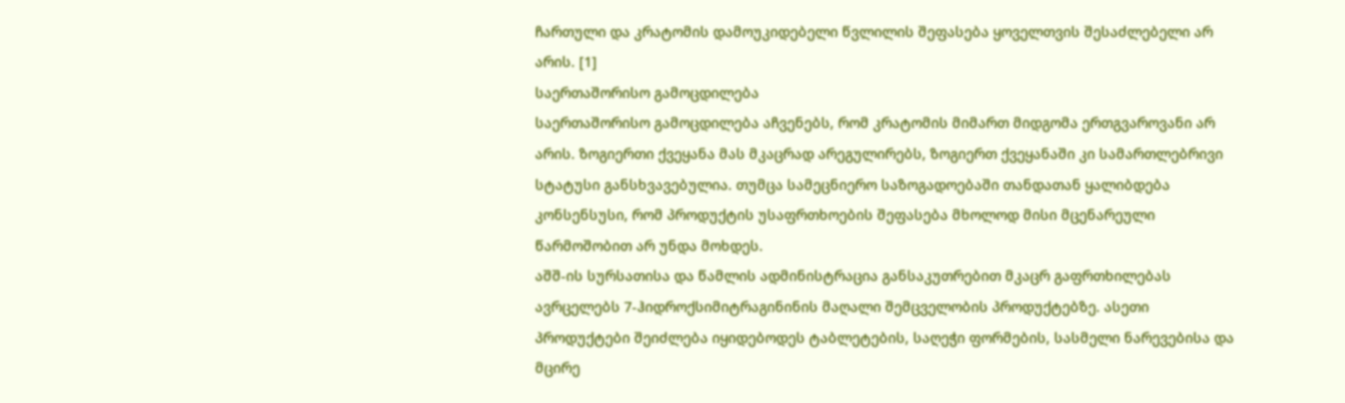ჩართული და კრატომის დამოუკიდებელი წვლილის შეფასება ყოველთვის შესაძლებელი არ არის. [1]
საერთაშორისო გამოცდილება
საერთაშორისო გამოცდილება აჩვენებს, რომ კრატომის მიმართ მიდგომა ერთგვაროვანი არ არის. ზოგიერთი ქვეყანა მას მკაცრად არეგულირებს, ზოგიერთ ქვეყანაში კი სამართლებრივი სტატუსი განსხვავებულია. თუმცა სამეცნიერო საზოგადოებაში თანდათან ყალიბდება კონსენსუსი, რომ პროდუქტის უსაფრთხოების შეფასება მხოლოდ მისი მცენარეული წარმოშობით არ უნდა მოხდეს.
აშშ-ის სურსათისა და წამლის ადმინისტრაცია განსაკუთრებით მკაცრ გაფრთხილებას ავრცელებს 7-ჰიდროქსიმიტრაგინინის მაღალი შემცველობის პროდუქტებზე. ასეთი პროდუქტები შეიძლება იყიდებოდეს ტაბლეტების, საღეჭი ფორმების, სასმელი ნარევებისა და მცირე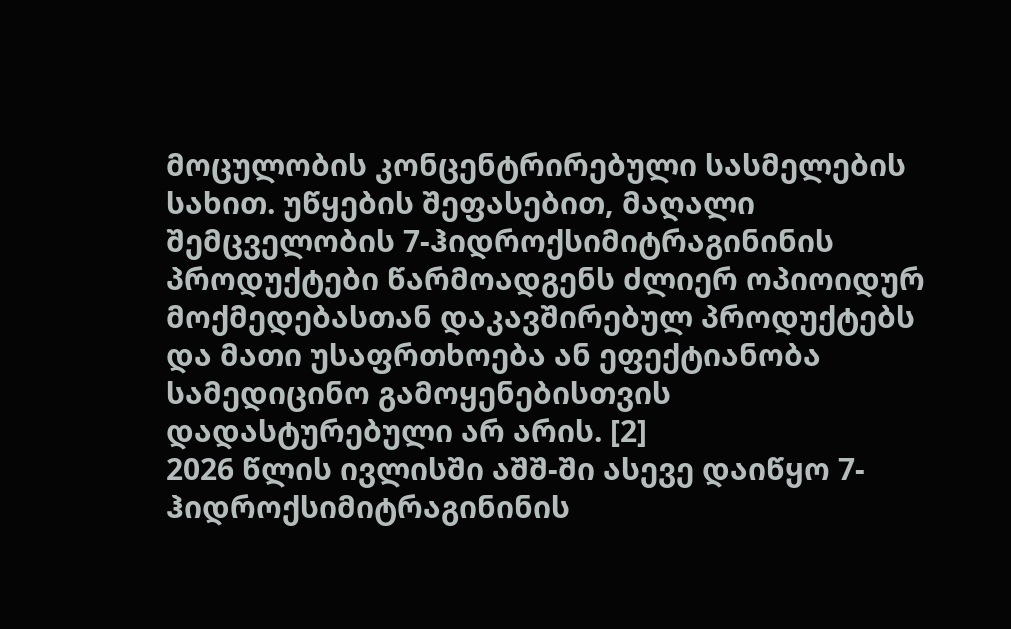მოცულობის კონცენტრირებული სასმელების სახით. უწყების შეფასებით, მაღალი შემცველობის 7-ჰიდროქსიმიტრაგინინის პროდუქტები წარმოადგენს ძლიერ ოპიოიდურ მოქმედებასთან დაკავშირებულ პროდუქტებს და მათი უსაფრთხოება ან ეფექტიანობა სამედიცინო გამოყენებისთვის დადასტურებული არ არის. [2]
2026 წლის ივლისში აშშ-ში ასევე დაიწყო 7-ჰიდროქსიმიტრაგინინის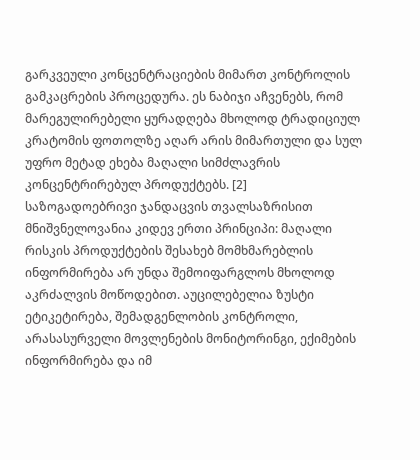გარკვეული კონცენტრაციების მიმართ კონტროლის გამკაცრების პროცედურა. ეს ნაბიჯი აჩვენებს, რომ მარეგულირებელი ყურადღება მხოლოდ ტრადიციულ კრატომის ფოთოლზე აღარ არის მიმართული და სულ უფრო მეტად ეხება მაღალი სიმძლავრის კონცენტრირებულ პროდუქტებს. [2]
საზოგადოებრივი ჯანდაცვის თვალსაზრისით მნიშვნელოვანია კიდევ ერთი პრინციპი: მაღალი რისკის პროდუქტების შესახებ მომხმარებლის ინფორმირება არ უნდა შემოიფარგლოს მხოლოდ აკრძალვის მოწოდებით. აუცილებელია ზუსტი ეტიკეტირება, შემადგენლობის კონტროლი, არასასურველი მოვლენების მონიტორინგი, ექიმების ინფორმირება და იმ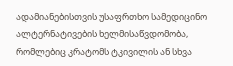ადამიანებისთვის უსაფრთხო სამედიცინო ალტერნატივების ხელმისაწვდომობა, რომლებიც კრატომს ტკივილის ან სხვა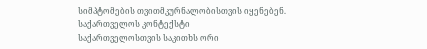სიმპტომების თვითმკურნალობისთვის იყენებენ.
საქართველოს კონტექსტი
საქართველოსთვის საკითხს ორი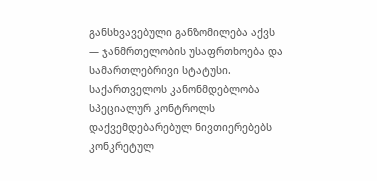განსხვავებული განზომილება აქვს — ჯანმრთელობის უსაფრთხოება და სამართლებრივი სტატუსი.
საქართველოს კანონმდებლობა სპეციალურ კონტროლს დაქვემდებარებულ ნივთიერებებს კონკრეტულ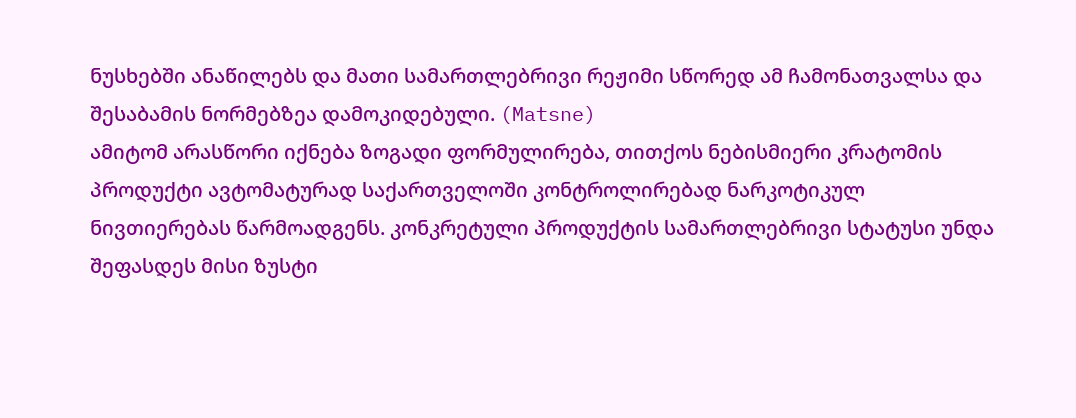ნუსხებში ანაწილებს და მათი სამართლებრივი რეჟიმი სწორედ ამ ჩამონათვალსა და შესაბამის ნორმებზეა დამოკიდებული. (Matsne)
ამიტომ არასწორი იქნება ზოგადი ფორმულირება, თითქოს ნებისმიერი კრატომის პროდუქტი ავტომატურად საქართველოში კონტროლირებად ნარკოტიკულ ნივთიერებას წარმოადგენს. კონკრეტული პროდუქტის სამართლებრივი სტატუსი უნდა შეფასდეს მისი ზუსტი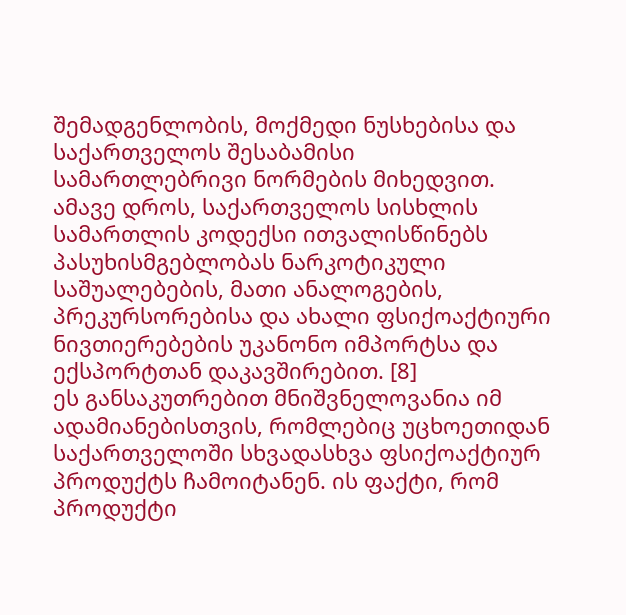შემადგენლობის, მოქმედი ნუსხებისა და საქართველოს შესაბამისი სამართლებრივი ნორმების მიხედვით.
ამავე დროს, საქართველოს სისხლის სამართლის კოდექსი ითვალისწინებს პასუხისმგებლობას ნარკოტიკული საშუალებების, მათი ანალოგების, პრეკურსორებისა და ახალი ფსიქოაქტიური ნივთიერებების უკანონო იმპორტსა და ექსპორტთან დაკავშირებით. [8]
ეს განსაკუთრებით მნიშვნელოვანია იმ ადამიანებისთვის, რომლებიც უცხოეთიდან საქართველოში სხვადასხვა ფსიქოაქტიურ პროდუქტს ჩამოიტანენ. ის ფაქტი, რომ პროდუქტი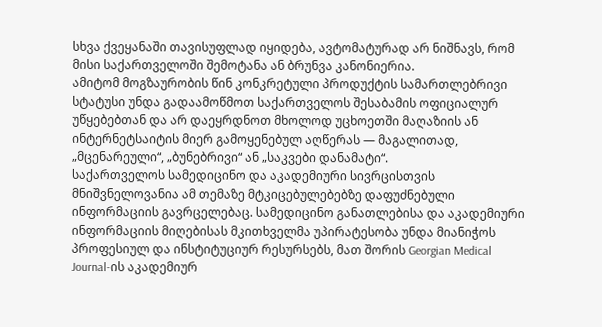სხვა ქვეყანაში თავისუფლად იყიდება, ავტომატურად არ ნიშნავს, რომ მისი საქართველოში შემოტანა ან ბრუნვა კანონიერია.
ამიტომ მოგზაურობის წინ კონკრეტული პროდუქტის სამართლებრივი სტატუსი უნდა გადაამოწმოთ საქართველოს შესაბამის ოფიციალურ უწყებებთან და არ დაეყრდნოთ მხოლოდ უცხოეთში მაღაზიის ან ინტერნეტსაიტის მიერ გამოყენებულ აღწერას — მაგალითად, „მცენარეული“, „ბუნებრივი“ ან „საკვები დანამატი“.
საქართველოს სამედიცინო და აკადემიური სივრცისთვის მნიშვნელოვანია ამ თემაზე მტკიცებულებებზე დაფუძნებული ინფორმაციის გავრცელებაც. სამედიცინო განათლებისა და აკადემიური ინფორმაციის მიღებისას მკითხველმა უპირატესობა უნდა მიანიჭოს პროფესიულ და ინსტიტუციურ რესურსებს, მათ შორის Georgian Medical Journal-ის აკადემიურ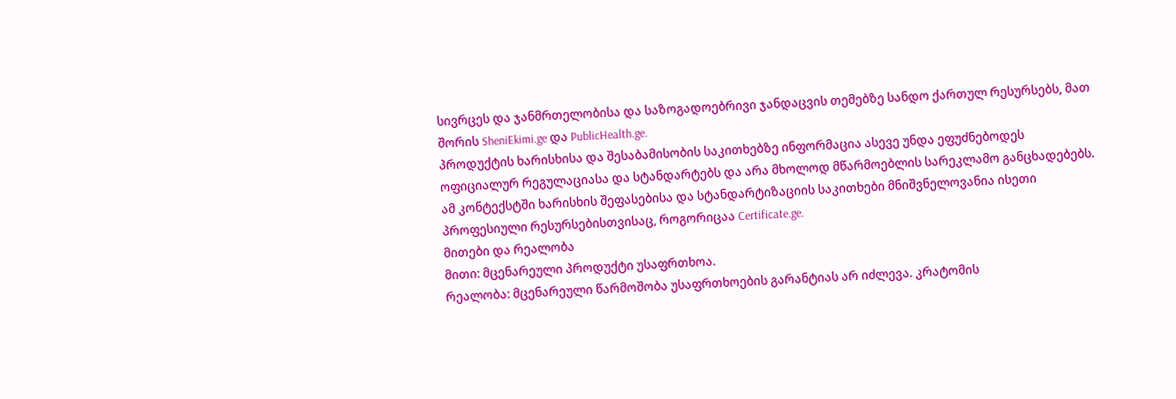სივრცეს და ჯანმრთელობისა და საზოგადოებრივი ჯანდაცვის თემებზე სანდო ქართულ რესურსებს, მათ შორის SheniEkimi.ge და PublicHealth.ge.
პროდუქტის ხარისხისა და შესაბამისობის საკითხებზე ინფორმაცია ასევე უნდა ეფუძნებოდეს ოფიციალურ რეგულაციასა და სტანდარტებს და არა მხოლოდ მწარმოებლის სარეკლამო განცხადებებს. ამ კონტექსტში ხარისხის შეფასებისა და სტანდარტიზაციის საკითხები მნიშვნელოვანია ისეთი პროფესიული რესურსებისთვისაც, როგორიცაა Certificate.ge.
მითები და რეალობა
მითი: მცენარეული პროდუქტი უსაფრთხოა.
რეალობა: მცენარეული წარმოშობა უსაფრთხოების გარანტიას არ იძლევა. კრატომის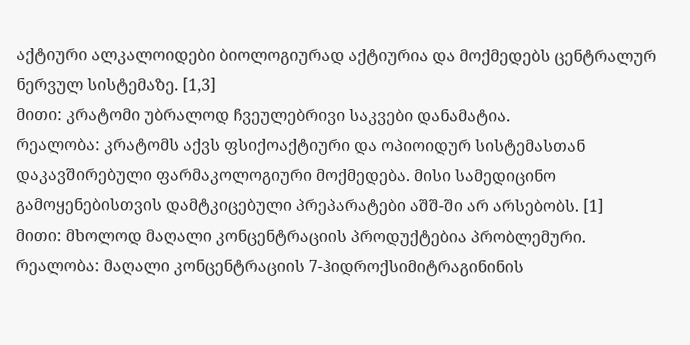აქტიური ალკალოიდები ბიოლოგიურად აქტიურია და მოქმედებს ცენტრალურ ნერვულ სისტემაზე. [1,3]
მითი: კრატომი უბრალოდ ჩვეულებრივი საკვები დანამატია.
რეალობა: კრატომს აქვს ფსიქოაქტიური და ოპიოიდურ სისტემასთან დაკავშირებული ფარმაკოლოგიური მოქმედება. მისი სამედიცინო გამოყენებისთვის დამტკიცებული პრეპარატები აშშ-ში არ არსებობს. [1]
მითი: მხოლოდ მაღალი კონცენტრაციის პროდუქტებია პრობლემური.
რეალობა: მაღალი კონცენტრაციის 7-ჰიდროქსიმიტრაგინინის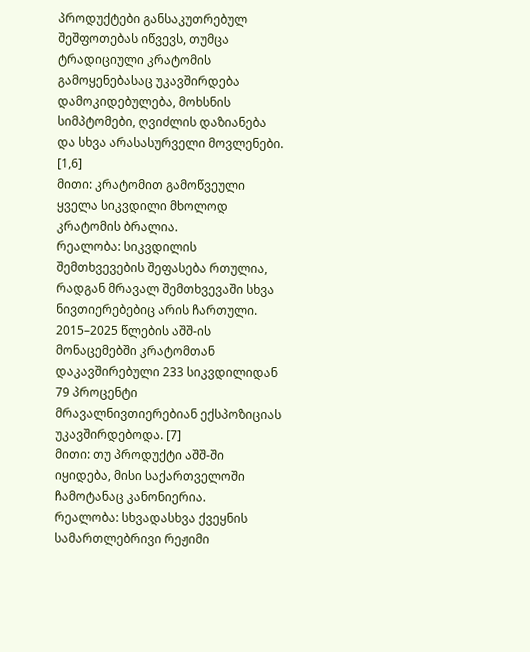პროდუქტები განსაკუთრებულ შეშფოთებას იწვევს, თუმცა ტრადიციული კრატომის გამოყენებასაც უკავშირდება დამოკიდებულება, მოხსნის სიმპტომები, ღვიძლის დაზიანება და სხვა არასასურველი მოვლენები. [1,6]
მითი: კრატომით გამოწვეული ყველა სიკვდილი მხოლოდ კრატომის ბრალია.
რეალობა: სიკვდილის შემთხვევების შეფასება რთულია, რადგან მრავალ შემთხვევაში სხვა ნივთიერებებიც არის ჩართული. 2015–2025 წლების აშშ-ის მონაცემებში კრატომთან დაკავშირებული 233 სიკვდილიდან 79 პროცენტი მრავალნივთიერებიან ექსპოზიციას უკავშირდებოდა. [7]
მითი: თუ პროდუქტი აშშ-ში იყიდება, მისი საქართველოში ჩამოტანაც კანონიერია.
რეალობა: სხვადასხვა ქვეყნის სამართლებრივი რეჟიმი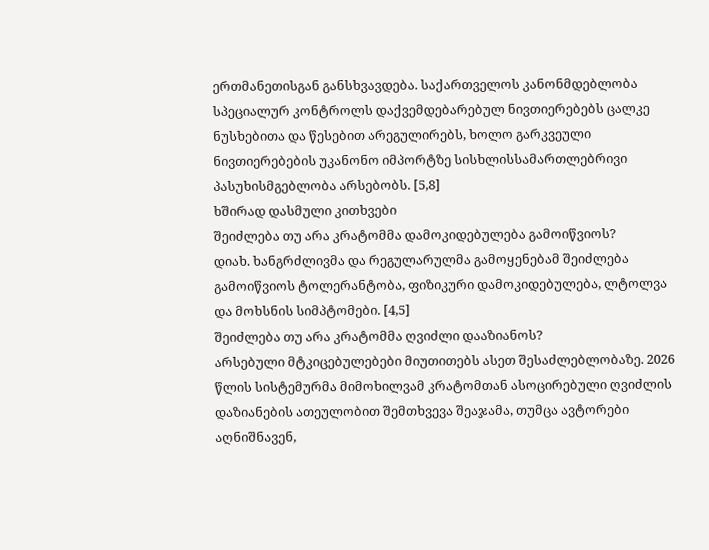ერთმანეთისგან განსხვავდება. საქართველოს კანონმდებლობა სპეციალურ კონტროლს დაქვემდებარებულ ნივთიერებებს ცალკე ნუსხებითა და წესებით არეგულირებს, ხოლო გარკვეული ნივთიერებების უკანონო იმპორტზე სისხლისსამართლებრივი პასუხისმგებლობა არსებობს. [5,8]
ხშირად დასმული კითხვები
შეიძლება თუ არა კრატომმა დამოკიდებულება გამოიწვიოს?
დიახ. ხანგრძლივმა და რეგულარულმა გამოყენებამ შეიძლება გამოიწვიოს ტოლერანტობა, ფიზიკური დამოკიდებულება, ლტოლვა და მოხსნის სიმპტომები. [4,5]
შეიძლება თუ არა კრატომმა ღვიძლი დააზიანოს?
არსებული მტკიცებულებები მიუთითებს ასეთ შესაძლებლობაზე. 2026 წლის სისტემურმა მიმოხილვამ კრატომთან ასოცირებული ღვიძლის დაზიანების ათეულობით შემთხვევა შეაჯამა, თუმცა ავტორები აღნიშნავენ,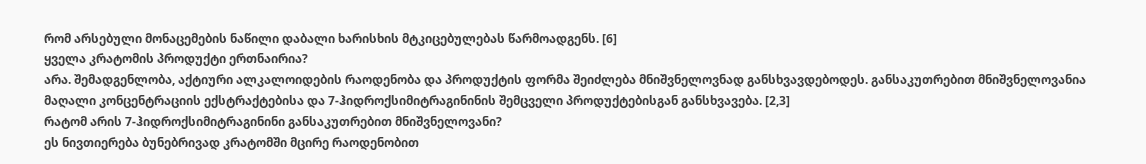რომ არსებული მონაცემების ნაწილი დაბალი ხარისხის მტკიცებულებას წარმოადგენს. [6]
ყველა კრატომის პროდუქტი ერთნაირია?
არა. შემადგენლობა, აქტიური ალკალოიდების რაოდენობა და პროდუქტის ფორმა შეიძლება მნიშვნელოვნად განსხვავდებოდეს. განსაკუთრებით მნიშვნელოვანია მაღალი კონცენტრაციის ექსტრაქტებისა და 7-ჰიდროქსიმიტრაგინინის შემცველი პროდუქტებისგან განსხვავება. [2,3]
რატომ არის 7-ჰიდროქსიმიტრაგინინი განსაკუთრებით მნიშვნელოვანი?
ეს ნივთიერება ბუნებრივად კრატომში მცირე რაოდენობით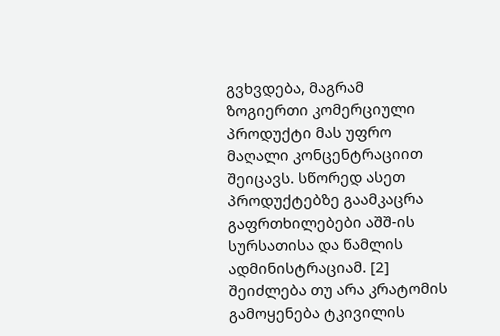გვხვდება, მაგრამ ზოგიერთი კომერციული პროდუქტი მას უფრო მაღალი კონცენტრაციით შეიცავს. სწორედ ასეთ პროდუქტებზე გაამკაცრა გაფრთხილებები აშშ-ის სურსათისა და წამლის ადმინისტრაციამ. [2]
შეიძლება თუ არა კრატომის გამოყენება ტკივილის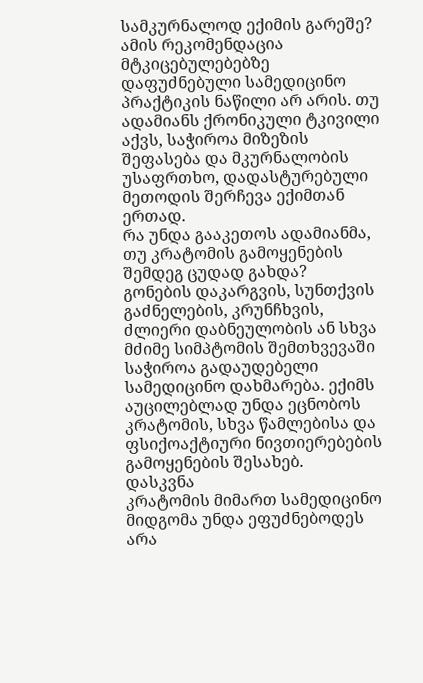სამკურნალოდ ექიმის გარეშე?
ამის რეკომენდაცია მტკიცებულებებზე დაფუძნებული სამედიცინო პრაქტიკის ნაწილი არ არის. თუ ადამიანს ქრონიკული ტკივილი აქვს, საჭიროა მიზეზის შეფასება და მკურნალობის უსაფრთხო, დადასტურებული მეთოდის შერჩევა ექიმთან ერთად.
რა უნდა გააკეთოს ადამიანმა, თუ კრატომის გამოყენების შემდეგ ცუდად გახდა?
გონების დაკარგვის, სუნთქვის გაძნელების, კრუნჩხვის, ძლიერი დაბნეულობის ან სხვა მძიმე სიმპტომის შემთხვევაში საჭიროა გადაუდებელი სამედიცინო დახმარება. ექიმს აუცილებლად უნდა ეცნობოს კრატომის, სხვა წამლებისა და ფსიქოაქტიური ნივთიერებების გამოყენების შესახებ.
დასკვნა
კრატომის მიმართ სამედიცინო მიდგომა უნდა ეფუძნებოდეს არა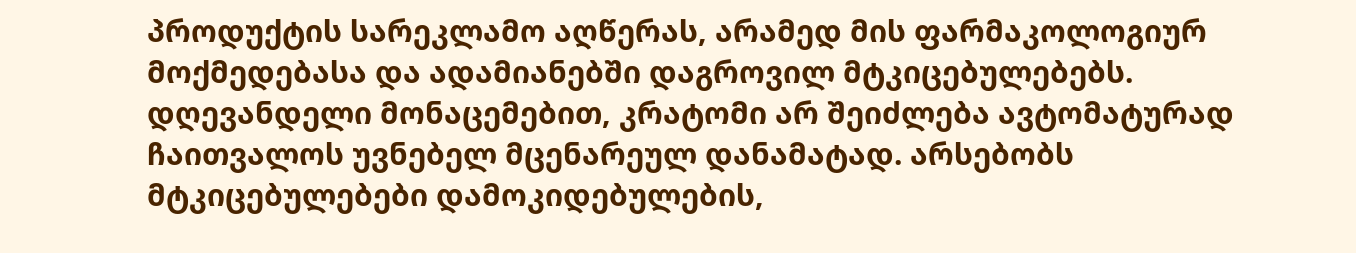პროდუქტის სარეკლამო აღწერას, არამედ მის ფარმაკოლოგიურ მოქმედებასა და ადამიანებში დაგროვილ მტკიცებულებებს.
დღევანდელი მონაცემებით, კრატომი არ შეიძლება ავტომატურად ჩაითვალოს უვნებელ მცენარეულ დანამატად. არსებობს მტკიცებულებები დამოკიდებულების,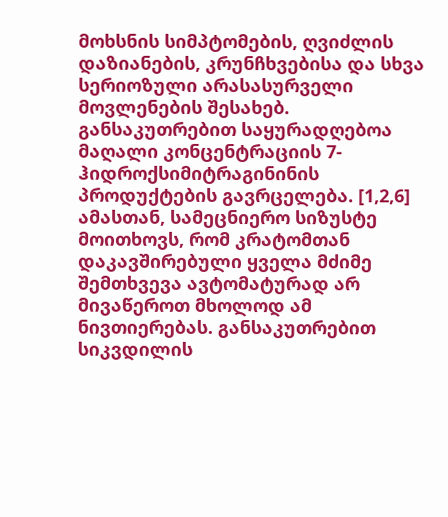მოხსნის სიმპტომების, ღვიძლის დაზიანების, კრუნჩხვებისა და სხვა სერიოზული არასასურველი მოვლენების შესახებ. განსაკუთრებით საყურადღებოა მაღალი კონცენტრაციის 7-ჰიდროქსიმიტრაგინინის პროდუქტების გავრცელება. [1,2,6]
ამასთან, სამეცნიერო სიზუსტე მოითხოვს, რომ კრატომთან დაკავშირებული ყველა მძიმე შემთხვევა ავტომატურად არ მივაწეროთ მხოლოდ ამ ნივთიერებას. განსაკუთრებით სიკვდილის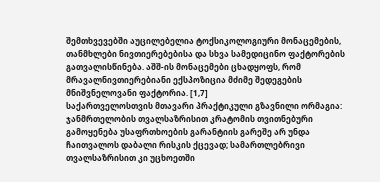შემთხვევებში აუცილებელია ტოქსიკოლოგიური მონაცემების, თანმხლები ნივთიერებებისა და სხვა სამედიცინო ფაქტორების გათვალისწინება. აშშ-ის მონაცემები ცხადყოფს, რომ მრავალნივთიერებიანი ექსპოზიცია მძიმე შედეგების მნიშვნელოვანი ფაქტორია. [1,7]
საქართველოსთვის მთავარი პრაქტიკული გზავნილი ორმაგია: ჯანმრთელობის თვალსაზრისით კრატომის თვითნებური გამოყენება უსაფრთხოების გარანტიის გარეშე არ უნდა ჩაითვალოს დაბალი რისკის ქცევად; სამართლებრივი თვალსაზრისით კი უცხოეთში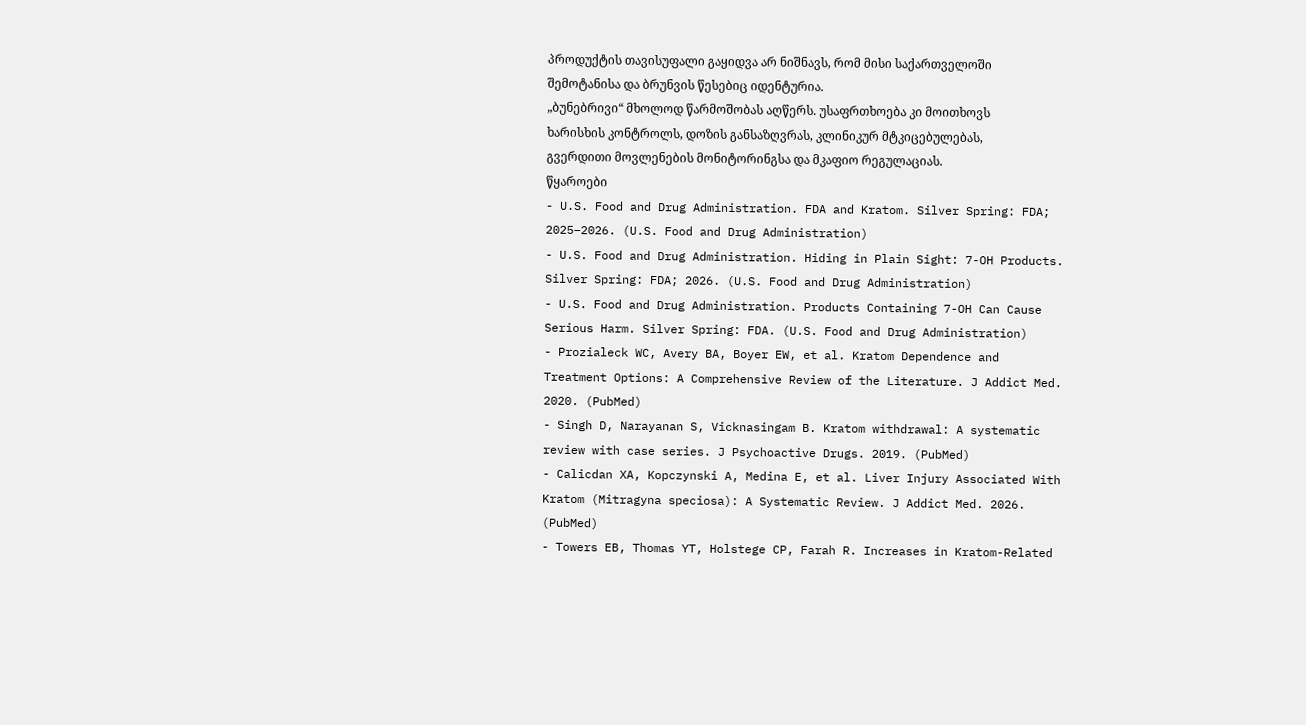პროდუქტის თავისუფალი გაყიდვა არ ნიშნავს, რომ მისი საქართველოში შემოტანისა და ბრუნვის წესებიც იდენტურია.
„ბუნებრივი“ მხოლოდ წარმოშობას აღწერს. უსაფრთხოება კი მოითხოვს ხარისხის კონტროლს, დოზის განსაზღვრას, კლინიკურ მტკიცებულებას, გვერდითი მოვლენების მონიტორინგსა და მკაფიო რეგულაციას.
წყაროები
- U.S. Food and Drug Administration. FDA and Kratom. Silver Spring: FDA; 2025–2026. (U.S. Food and Drug Administration)
- U.S. Food and Drug Administration. Hiding in Plain Sight: 7-OH Products. Silver Spring: FDA; 2026. (U.S. Food and Drug Administration)
- U.S. Food and Drug Administration. Products Containing 7-OH Can Cause Serious Harm. Silver Spring: FDA. (U.S. Food and Drug Administration)
- Prozialeck WC, Avery BA, Boyer EW, et al. Kratom Dependence and Treatment Options: A Comprehensive Review of the Literature. J Addict Med. 2020. (PubMed)
- Singh D, Narayanan S, Vicknasingam B. Kratom withdrawal: A systematic review with case series. J Psychoactive Drugs. 2019. (PubMed)
- Calicdan XA, Kopczynski A, Medina E, et al. Liver Injury Associated With Kratom (Mitragyna speciosa): A Systematic Review. J Addict Med. 2026. (PubMed)
- Towers EB, Thomas YT, Holstege CP, Farah R. Increases in Kratom-Related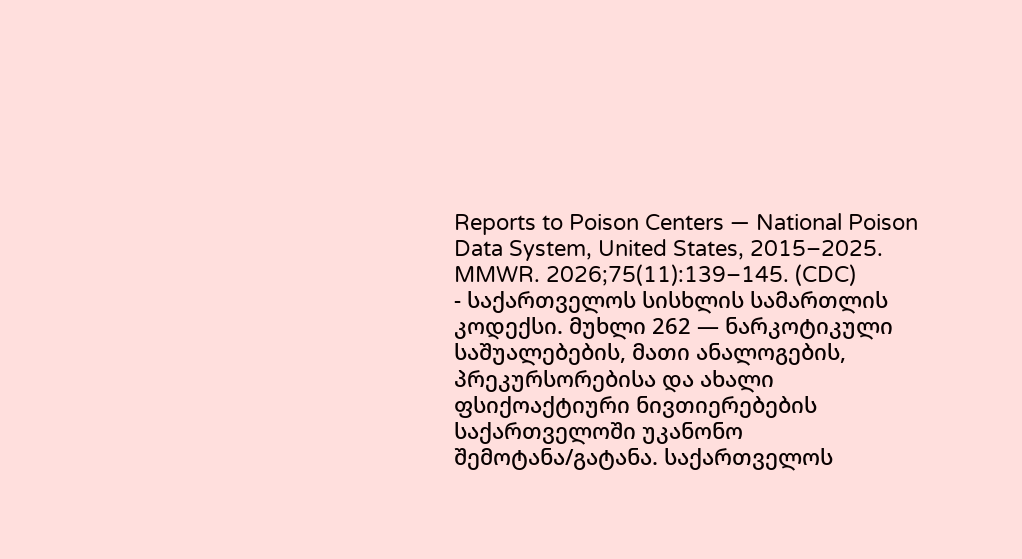Reports to Poison Centers — National Poison Data System, United States, 2015–2025. MMWR. 2026;75(11):139–145. (CDC)
- საქართველოს სისხლის სამართლის კოდექსი. მუხლი 262 — ნარკოტიკული საშუალებების, მათი ანალოგების, პრეკურსორებისა და ახალი ფსიქოაქტიური ნივთიერებების საქართველოში უკანონო შემოტანა/გატანა. საქართველოს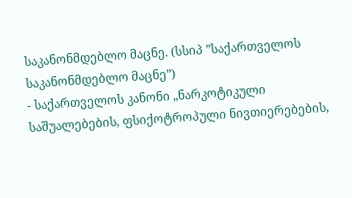საკანონმდებლო მაცნე. (სსიპ ”საქართველოს საკანონმდებლო მაცნე”)
- საქართველოს კანონი „ნარკოტიკული საშუალებების, ფსიქოტროპული ნივთიერებების,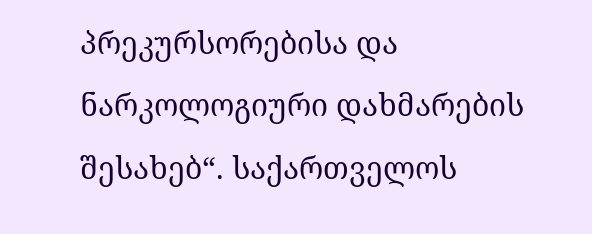პრეკურსორებისა და ნარკოლოგიური დახმარების შესახებ“. საქართველოს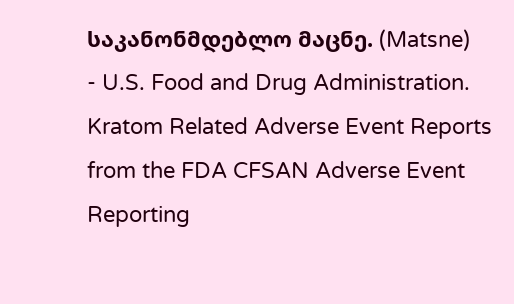საკანონმდებლო მაცნე. (Matsne)
- U.S. Food and Drug Administration. Kratom Related Adverse Event Reports from the FDA CFSAN Adverse Event Reporting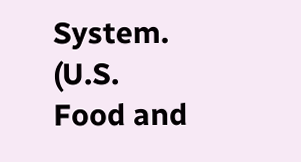System. (U.S. Food and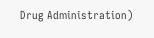Drug Administration)